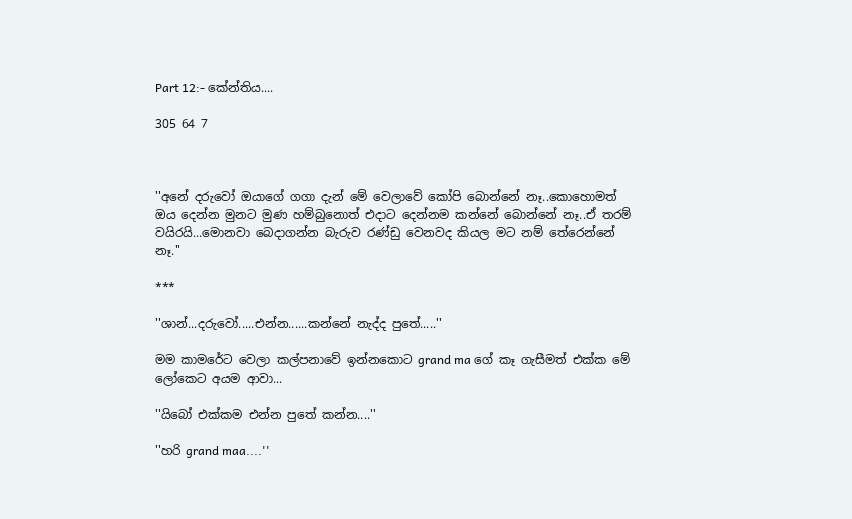Part 12:- කේන්තිය....

305 64 7



''අනේ දරුවෝ ඔයාගේ ගගා දැන් මේ වෙලාවේ කෝපි බොන්නේ නෑ..කොහොමත් ඔය දෙන්න මුනට මුණ හම්බුනොත් එදාට දෙන්නම කන්නේ බොන්නේ නෑ..ඒ තරම් වයිරයි...මොනවා බෙදාගන්න බැරුව රණ්ඩු වෙනවද කියල මට නම් තේරෙන්නේ නෑ.''

***

''ශාන්...දරුවෝ.....එන්න......කන්නේ නැද්ද පුතේ.....''

මම කාමරේට වෙලා කල්පනාවේ ඉන්නකොට grand ma ගේ කෑ ගැසීමත් එක්ක මේ ලෝකෙට අයම ආවා...

''යිබෝ එක්කම එන්න පුතේ කන්න....''

''හරි grand maa....''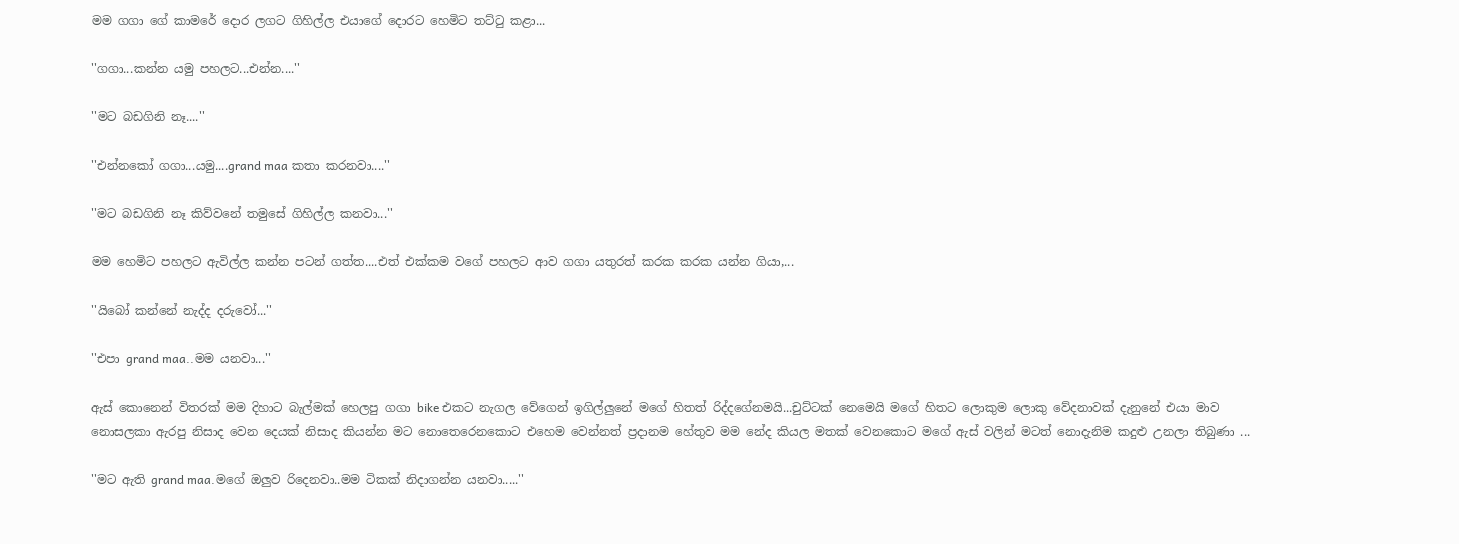මම ගගා ගේ කාමරේ දොර ලගට ගිහිල්ල එයාගේ දොරට හෙමිට තට්ටු කළා...

''ගගා...කන්න යමු පහලට...එන්න....''

''මට බඩගිනි නෑ....''

''එන්නකෝ ගගා...යමු....grand maa කතා කරනවා....''

''මට බඩගිනි නෑ කිව්වනේ තමුසේ ගිහිල්ල කනවා...''

මම හෙමිට පහලට ඇවිල්ල කන්න පටන් ගත්ත....එත් එක්කම වගේ පහලට ආව ගගා යතුරත් කරක කරක යන්න ගියා,...

''යිබෝ කන්නේ නැද්ද දරුවෝ...''

''එපා grand maa..මම යනවා...''

ඇස් කොනෙන් විතරක් මම දිහාට බැල්මක් හෙලපු ගගා bike එකට නැගල වේගෙන් ඉගිල්ලුනේ මගේ හිතත් රිද්දගේනමයි...චුට්ටක් නෙමෙයි මගේ හිතට ලොකුම ලොකු වේදනාවක් දැනුනේ එයා මාව නොසලකා ඇරපු නිසාද වෙන දෙයක් නිසාද කියන්න මට නොතෙරෙනකොට එහෙම වෙන්නත් ප්‍රදානම හේතුව මම නේද කියල මතක් වෙනකොට මගේ ඇස් වලින් මටත් නොදැනිම කදුළු උනලා තිබුණා ...

''මට ඇති grand maa.මගේ ඔලුව රිදෙනවා..මම ටිකක් නිදාගන්න යනවා.....''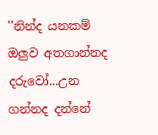''නින්ද යනකම් ඔලුව අතගාන්නද දරුවෝ...උන ගන්නද දන්නේ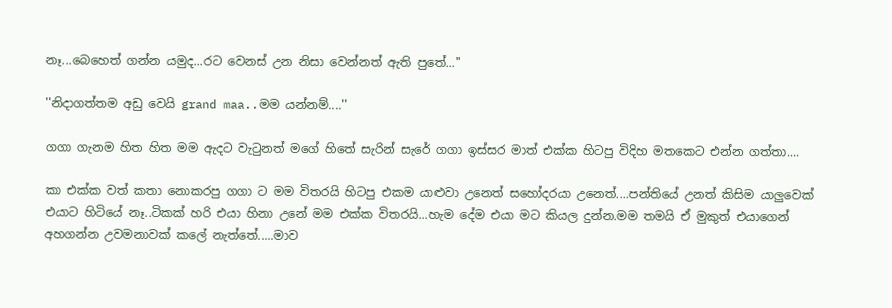නෑ...බෙහෙත් ගන්න යමුද...රට වෙනස් උන නිසා වෙන්නත් ඇති පුතේ...''

''නිදාගත්තම අඩු වෙයි grand maa..මම යන්නම්....''

ගගා ගැනම හිත හිත මම ඇදට වැටුනත් මගේ හිතේ සැරින් සැරේ ගගා ඉස්සර මාත් එක්ක හිටපු විදිහ මතකෙට එන්න ගත්තා....

කා එක්ක වත් කතා නොකරපු ගගා ට මම විතරයි හිටපු එකම යාළුවා උනෙත් සහෝදරයා උනෙත්....පන්තියේ උනත් කිසිම යාලුවෙක් එයාට හිටියේ නෑ..ටිකක් හරි එයා හිනා උනේ මම එක්ක විතරයි...හැම දේම එයා මට කියල දුන්න.මම තමයි ඒ මුකුත් එයාගෙන් අහගන්න උවමනාවක් කලේ නැත්තේ.....මාව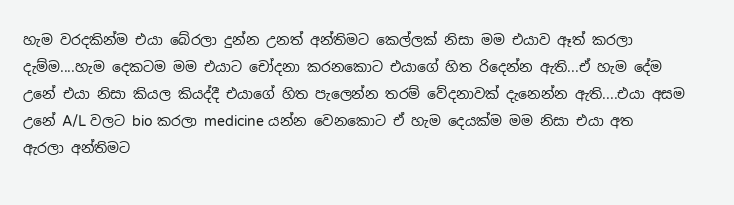හැම වරදකින්ම එයා බේරලා දුන්න උනත් අන්තිමට කෙල්ලක් නිසා මම එයාව ඈත් කරලා දැම්ම....හැම දෙකටම මම එයාට චෝදනා කරනකොට එයාගේ හිත රිදෙන්න ඇති...ඒ හැම දේම උනේ එයා නිසා කියල කියද්දී එයාගේ හිත පැලෙන්න තරම් වේදනාවක් දැනෙන්න ඇති....එයා අසම උනේ A/L වලට bio කරලා medicine යන්න වෙනකොට ඒ හැම දෙයක්ම මම නිසා එයා අත ඇරලා අන්තිමට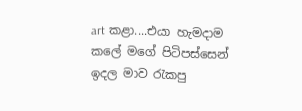art කළා....එයා හැමදාම කලේ මගේ පිටිපස්සෙන් ඉදල මාව රැකපු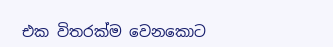එක විතරක්ම වෙනකොට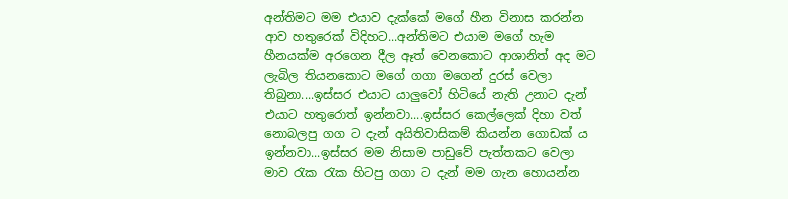අන්තිමට මම එයාව දැක්කේ මගේ හීන විනාස කරන්න ආව හතුරෙක් විදිහට...අන්තිමට එයාම මගේ හැම හීනයක්ම අරගෙන දීල ඈත් වෙනකොට ආශානිත් අද මට ලැබිල තියනකොට මගේ ගගා මගෙන් දුරස් වෙලා තිබුනා....ඉස්සර එයාට යාලුවෝ හිටියේ නැති උනාට දැන් එයාට හතුරොත් ඉන්නවා....ඉස්සර කෙල්ලෙක් දිහා වත් නොබලපු ගග ට දැන් අයිතිවාසිකම් කියන්න ගොඩක් ය ඉන්නවා...ඉස්සර මම නිසාම පාඩුවේ පැත්තකට වෙලා මාව රැක රැක හිටපු ගගා ට දැන් මම ගැන හොයන්න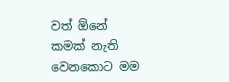වත් ඕනේ කමක් නැති වෙනකොට මම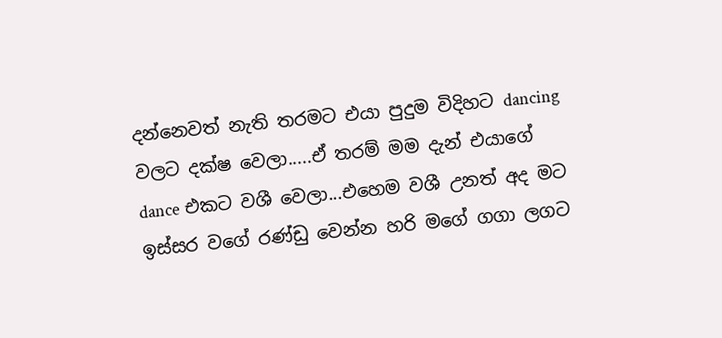දන්නෙවත් නැති තරමට එයා පුදුම විදිහට dancing වලට දක්ෂ වෙලා.....ඒ තරම් මම දැන් එයාගේ dance එකට වශී වෙලා...එහෙම වශී උනත් අද මට ඉස්සර වගේ රණ්ඩු වෙන්න හරි මගේ ගගා ලගට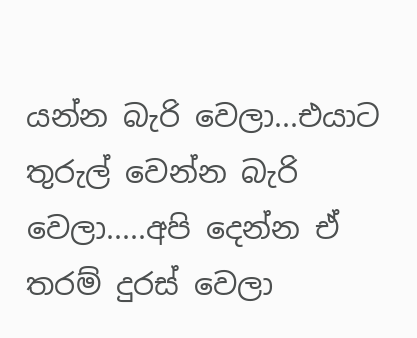යන්න බැරි වෙලා...එයාට තුරුල් වෙන්න බැරි වෙලා.....අපි දෙන්න ඒ තරම් දුරස් වෙලා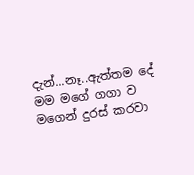දැන්...නෑ..ඇත්තම දේ මම මගේ ගගා ව මගෙන් දුරස් කරවා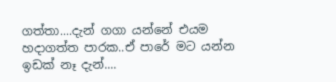ගත්තා....දැන් ගගා යන්නේ එයම හදාගත්ත පාරක..ඒ පාරේ මට යන්න ඉඩක් නෑ දැන්....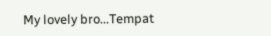My lovely bro...Tempat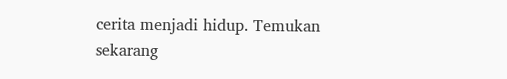cerita menjadi hidup. Temukan sekarang